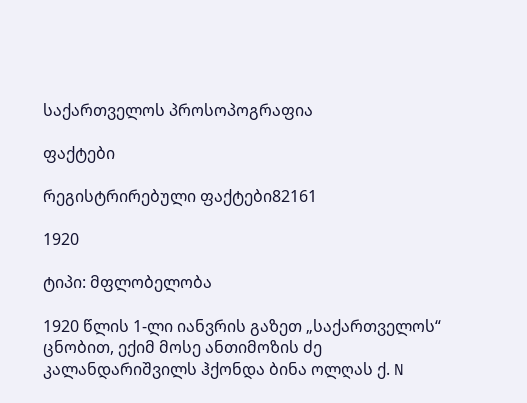საქართველოს პროსოპოგრაფია

ფაქტები

რეგისტრირებული ფაქტები82161

1920

ტიპი: მფლობელობა

1920 წლის 1-ლი იანვრის გაზეთ „საქართველოს“ ცნობით, ექიმ მოსე ანთიმოზის ძე კალანდარიშვილს ჰქონდა ბინა ოლღას ქ. N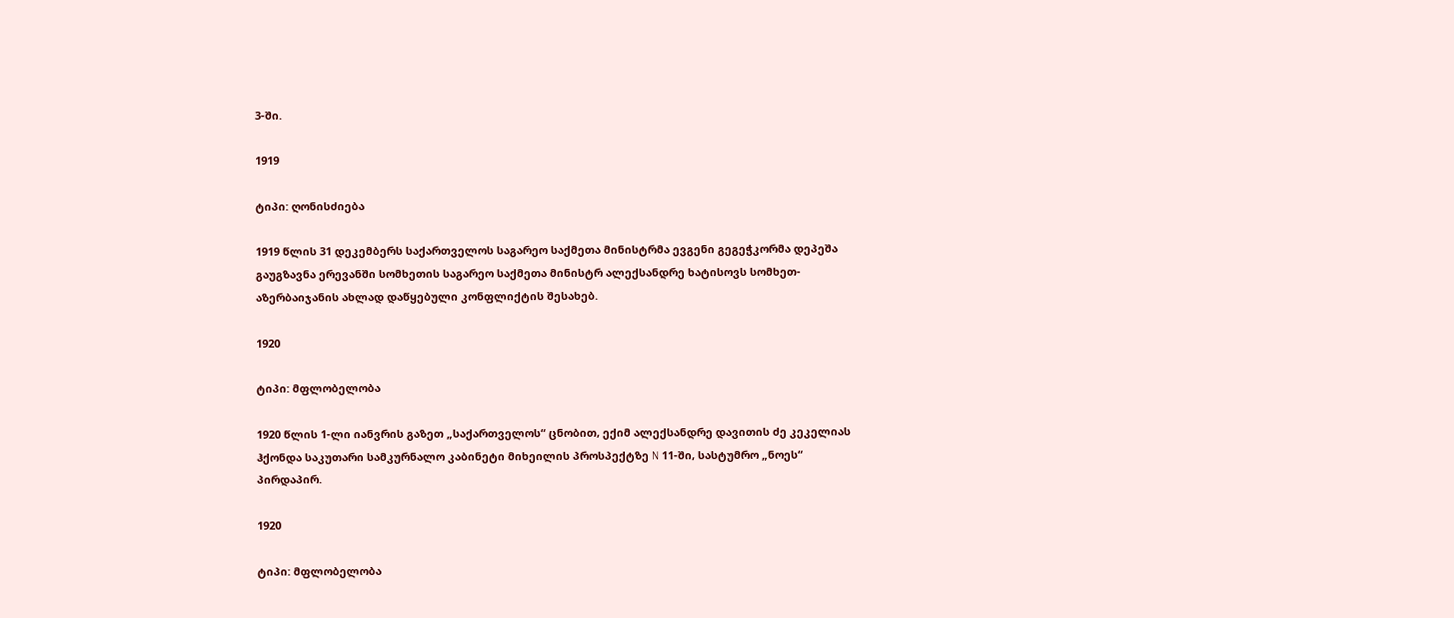3-ში.

1919

ტიპი: ღონისძიება

1919 წლის 31 დეკემბერს საქართველოს საგარეო საქმეთა მინისტრმა ევგენი გეგეჭკორმა დეპეშა გაუგზავნა ერევანში სომხეთის საგარეო საქმეთა მინისტრ ალექსანდრე ხატისოვს სომხეთ-აზერბაიჯანის ახლად დაწყებული კონფლიქტის შესახებ.

1920

ტიპი: მფლობელობა

1920 წლის 1-ლი იანვრის გაზეთ „საქართველოს“ ცნობით, ექიმ ალექსანდრე დავითის ძე კეკელიას ჰქონდა საკუთარი სამკურნალო კაბინეტი მიხეილის პროსპექტზე N 11-ში, სასტუმრო „ნოეს“ პირდაპირ.

1920

ტიპი: მფლობელობა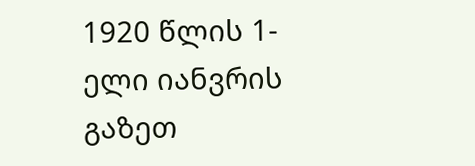1920 წლის 1-ელი იანვრის გაზეთ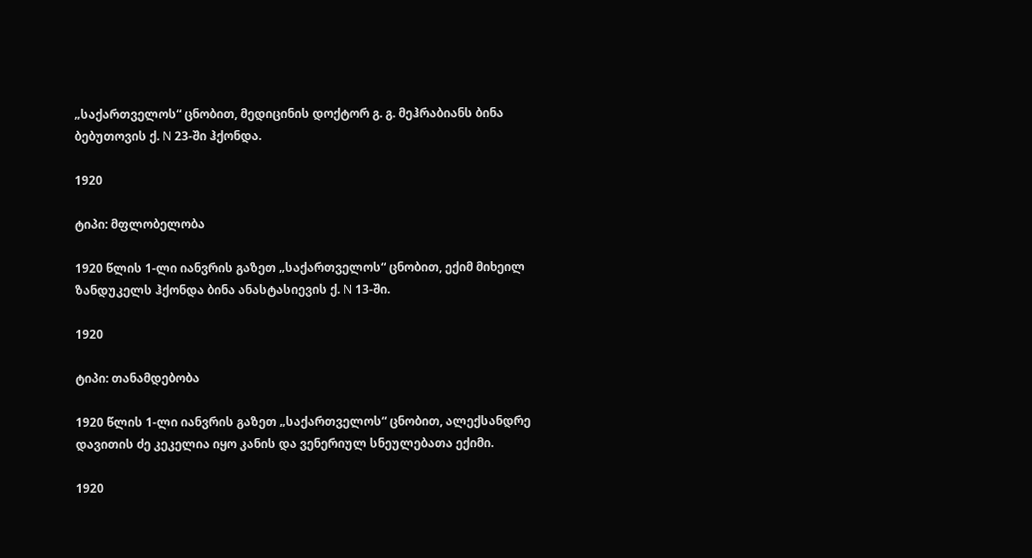„საქართველოს“ ცნობით, მედიცინის დოქტორ გ. გ. მეჰრაბიანს ბინა ბებუთოვის ქ. N 23-ში ჰქონდა.

1920

ტიპი: მფლობელობა

1920 წლის 1-ლი იანვრის გაზეთ „საქართველოს“ ცნობით, ექიმ მიხეილ ზანდუკელს ჰქონდა ბინა ანასტასიევის ქ. N 13-ში.

1920

ტიპი: თანამდებობა

1920 წლის 1-ლი იანვრის გაზეთ „საქართველოს“ ცნობით, ალექსანდრე დავითის ძე კეკელია იყო კანის და ვენერიულ სნეულებათა ექიმი.

1920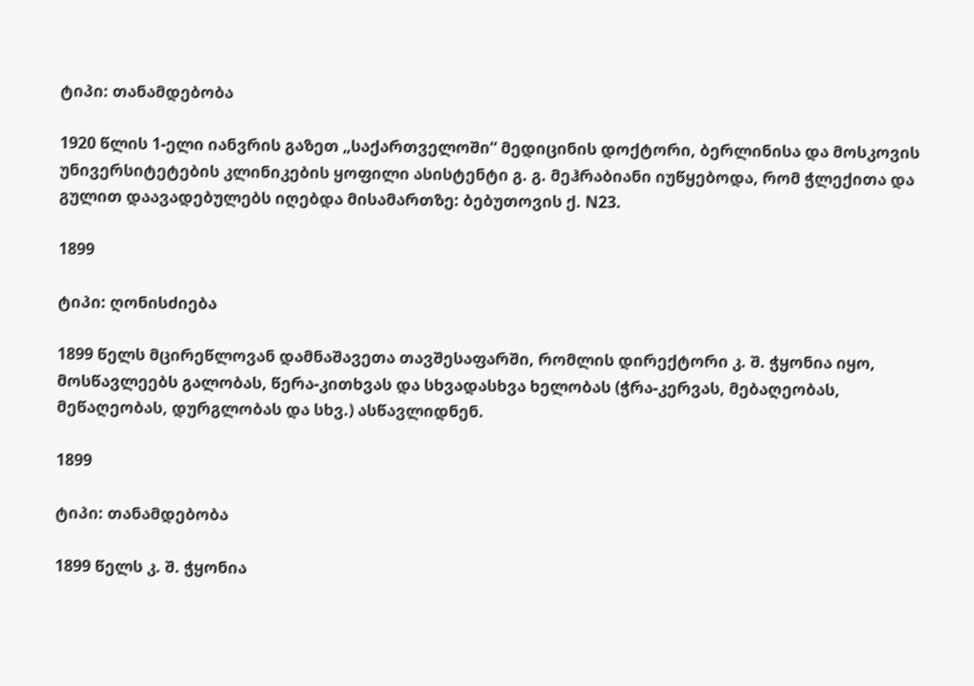ტიპი: თანამდებობა

1920 წლის 1-ელი იანვრის გაზეთ „საქართველოში“ მედიცინის დოქტორი, ბერლინისა და მოსკოვის უნივერსიტეტების კლინიკების ყოფილი ასისტენტი გ. გ. მეჰრაბიანი იუწყებოდა, რომ ჭლექითა და გულით დაავადებულებს იღებდა მისამართზე: ბებუთოვის ქ. N23.

1899

ტიპი: ღონისძიება

1899 წელს მცირეწლოვან დამნაშავეთა თავშესაფარში, რომლის დირექტორი კ. შ. ჭყონია იყო, მოსწავლეებს გალობას, წერა-კითხვას და სხვადასხვა ხელობას (ჭრა-კერვას, მებაღეობას, მეწაღეობას, დურგლობას და სხვ.) ასწავლიდნენ.

1899

ტიპი: თანამდებობა

1899 წელს კ. შ. ჭყონია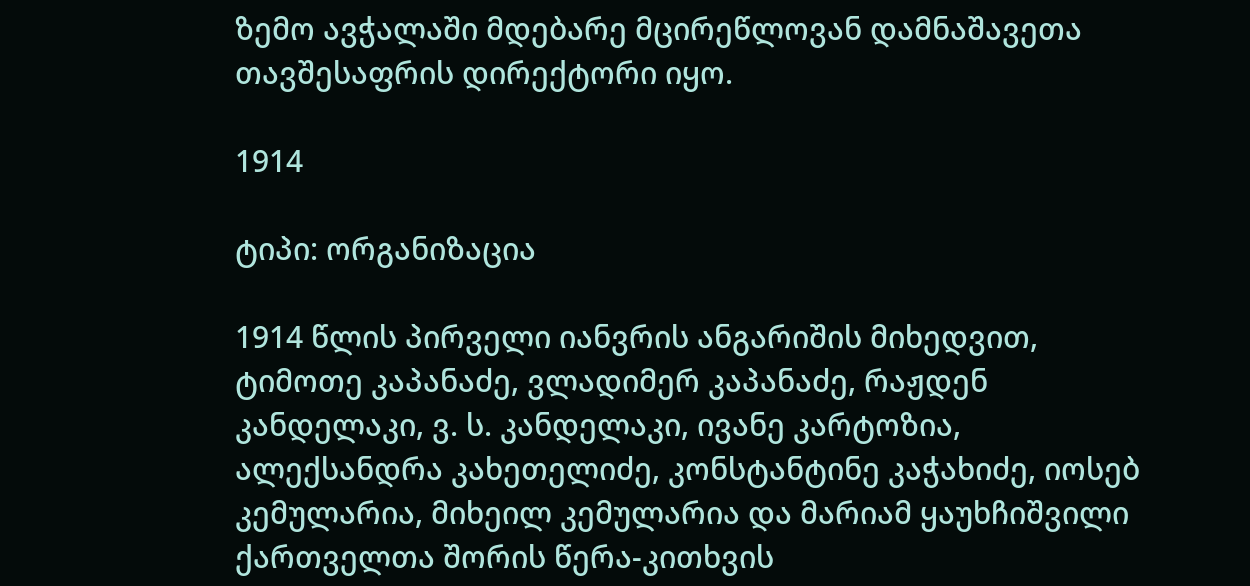ზემო ავჭალაში მდებარე მცირეწლოვან დამნაშავეთა თავშესაფრის დირექტორი იყო.

1914

ტიპი: ორგანიზაცია

1914 წლის პირველი იანვრის ანგარიშის მიხედვით, ტიმოთე კაპანაძე, ვლადიმერ კაპანაძე, რაჟდენ კანდელაკი, ვ. ს. კანდელაკი, ივანე კარტოზია, ალექსანდრა კახეთელიძე, კონსტანტინე კაჭახიძე, იოსებ კემულარია, მიხეილ კემულარია და მარიამ ყაუხჩიშვილი ქართველთა შორის წერა-კითხვის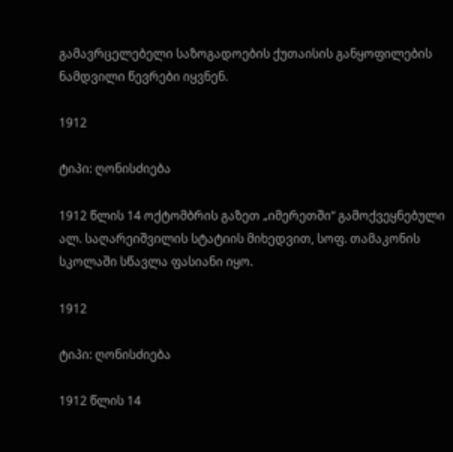გამავრცელებელი საზოგადოების ქუთაისის განყოფილების ნამდვილი წევრები იყვნენ.

1912

ტიპი: ღონისძიება

1912 წლის 14 ოქტომბრის გაზეთ „იმერეთში“ გამოქვეყნებული ალ. საღარეიშვილის სტატიის მიხედვით, სოფ. თამაკონის სკოლაში სწავლა ფასიანი იყო.

1912

ტიპი: ღონისძიება

1912 წლის 14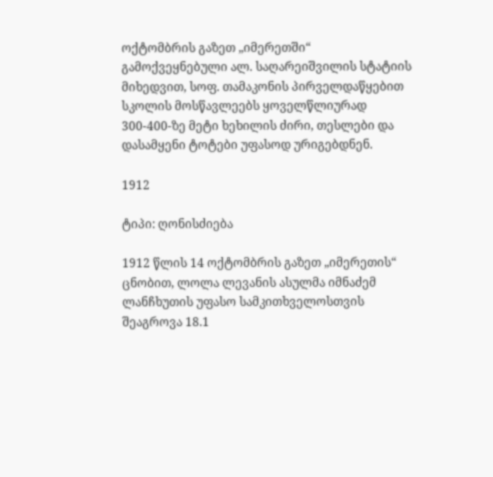ოქტომბრის გაზეთ „იმერეთში“ გამოქვეყნებული ალ. საღარეიშვილის სტატიის მიხედვით, სოფ. თამაკონის პირველდაწყებით სკოლის მოსწავლეებს ყოველწლიურად 300-400-ზე მეტი ხეხილის ძირი, თესლები და დასამყენი ტოტები უფასოდ ურიგებდნენ.

1912

ტიპი: ღონისძიება

1912 წლის 14 ოქტომბრის გაზეთ „იმერეთის“ ცნობით, ლოლა ლევანის ასულმა იმნაძემ ლანჩხუთის უფასო სამკითხველოსთვის შეაგროვა 18.1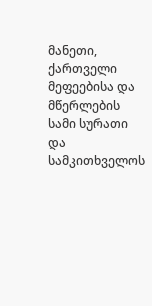მანეთი, ქართველი მეფეებისა და მწერლების სამი სურათი და სამკითხველოს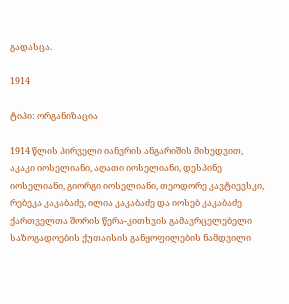გადასცა.

1914

ტიპი: ორგანიზაცია

1914 წლის პირველი იანვრის ანგარიშის მიხედვით, აკაკი იოსელიანი, აღათი იოსელიანი, დესპინე იოსელიანი, გიორგი იოსელიანი, თეოდორე კავტიევსკი, რებეკა კაკაბაძე, ილია კაკაბაძე და იოსებ კაკაბაძე ქართველთა შორის წერა-კითხვის გამავრცელებელი საზოგადოების ქუთაისის განყოფილების ნამდვილი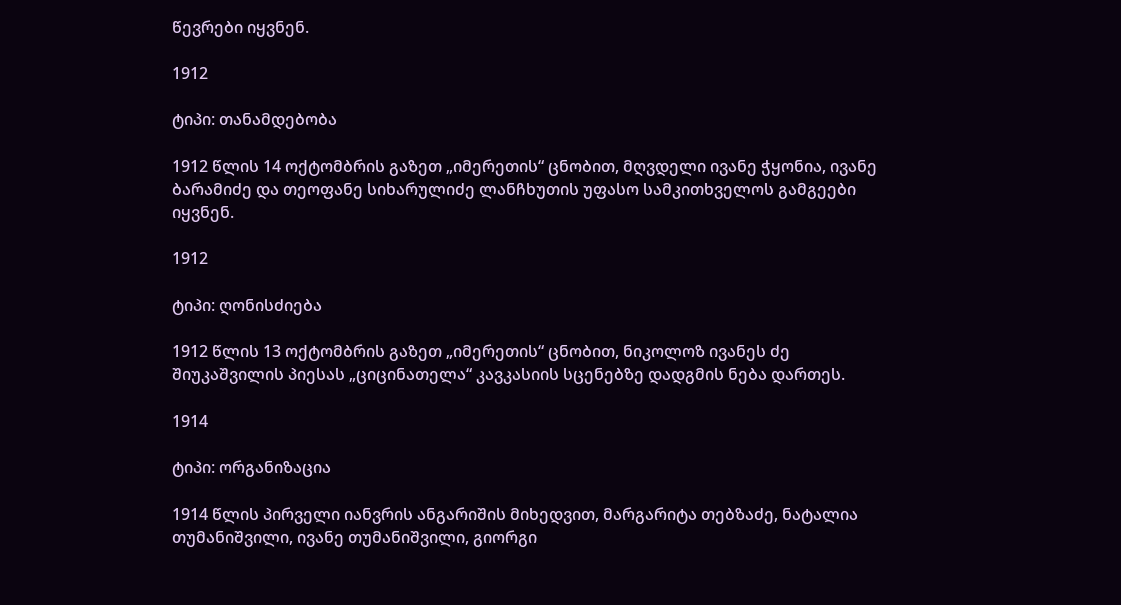წევრები იყვნენ.

1912

ტიპი: თანამდებობა

1912 წლის 14 ოქტომბრის გაზეთ „იმერეთის“ ცნობით, მღვდელი ივანე ჭყონია, ივანე ბარამიძე და თეოფანე სიხარულიძე ლანჩხუთის უფასო სამკითხველოს გამგეები იყვნენ.

1912

ტიპი: ღონისძიება

1912 წლის 13 ოქტომბრის გაზეთ „იმერეთის“ ცნობით, ნიკოლოზ ივანეს ძე შიუკაშვილის პიესას „ციცინათელა“ კავკასიის სცენებზე დადგმის ნება დართეს.

1914

ტიპი: ორგანიზაცია

1914 წლის პირველი იანვრის ანგარიშის მიხედვით, მარგარიტა თებზაძე, ნატალია თუმანიშვილი, ივანე თუმანიშვილი, გიორგი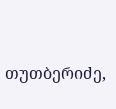თუთბერიძე,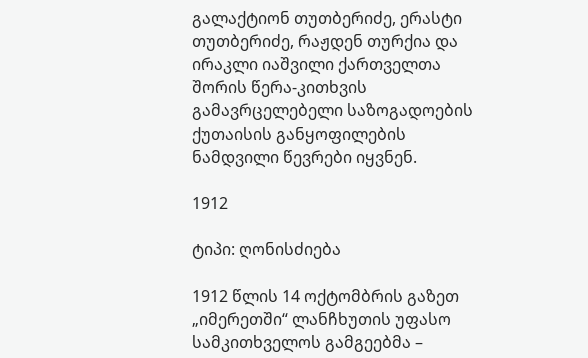გალაქტიონ თუთბერიძე, ერასტი თუთბერიძე, რაჟდენ თურქია და ირაკლი იაშვილი ქართველთა შორის წერა-კითხვის გამავრცელებელი საზოგადოების ქუთაისის განყოფილების ნამდვილი წევრები იყვნენ.

1912

ტიპი: ღონისძიება

1912 წლის 14 ოქტომბრის გაზეთ „იმერეთში“ ლანჩხუთის უფასო სამკითხველოს გამგეებმა –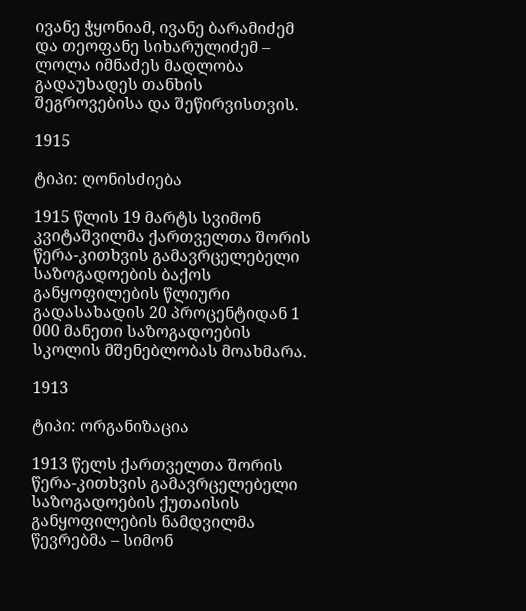ივანე ჭყონიამ, ივანე ბარამიძემ და თეოფანე სიხარულიძემ – ლოლა იმნაძეს მადლობა გადაუხადეს თანხის შეგროვებისა და შეწირვისთვის.

1915

ტიპი: ღონისძიება

1915 წლის 19 მარტს სვიმონ კვიტაშვილმა ქართველთა შორის წერა-კითხვის გამავრცელებელი საზოგადოების ბაქოს განყოფილების წლიური გადასახადის 20 პროცენტიდან 1 000 მანეთი საზოგადოების სკოლის მშენებლობას მოახმარა.

1913

ტიპი: ორგანიზაცია

1913 წელს ქართველთა შორის წერა-კითხვის გამავრცელებელი საზოგადოების ქუთაისის განყოფილების ნამდვილმა წევრებმა – სიმონ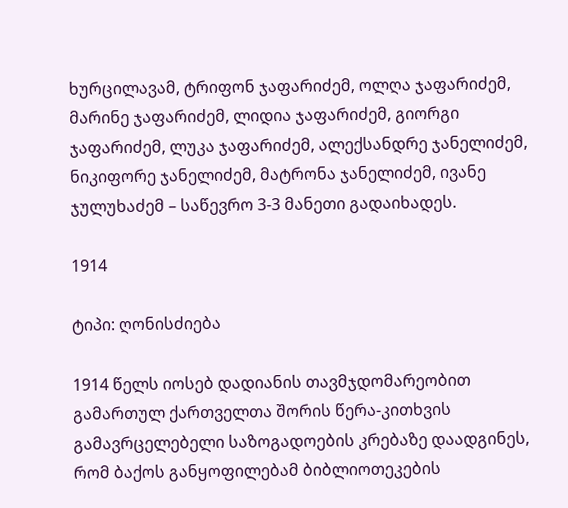ხურცილავამ, ტრიფონ ჯაფარიძემ, ოლღა ჯაფარიძემ, მარინე ჯაფარიძემ, ლიდია ჯაფარიძემ, გიორგი ჯაფარიძემ, ლუკა ჯაფარიძემ, ალექსანდრე ჯანელიძემ, ნიკიფორე ჯანელიძემ, მატრონა ჯანელიძემ, ივანე ჯულუხაძემ – საწევრო 3-3 მანეთი გადაიხადეს.

1914

ტიპი: ღონისძიება

1914 წელს იოსებ დადიანის თავმჯდომარეობით გამართულ ქართველთა შორის წერა-კითხვის გამავრცელებელი საზოგადოების კრებაზე დაადგინეს, რომ ბაქოს განყოფილებამ ბიბლიოთეკების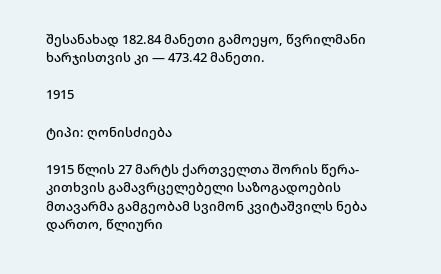შესანახად 182.84 მანეთი გამოეყო, წვრილმანი ხარჯისთვის კი — 473.42 მანეთი.

1915

ტიპი: ღონისძიება

1915 წლის 27 მარტს ქართველთა შორის წერა-კითხვის გამავრცელებელი საზოგადოების მთავარმა გამგეობამ სვიმონ კვიტაშვილს ნება დართო, წლიური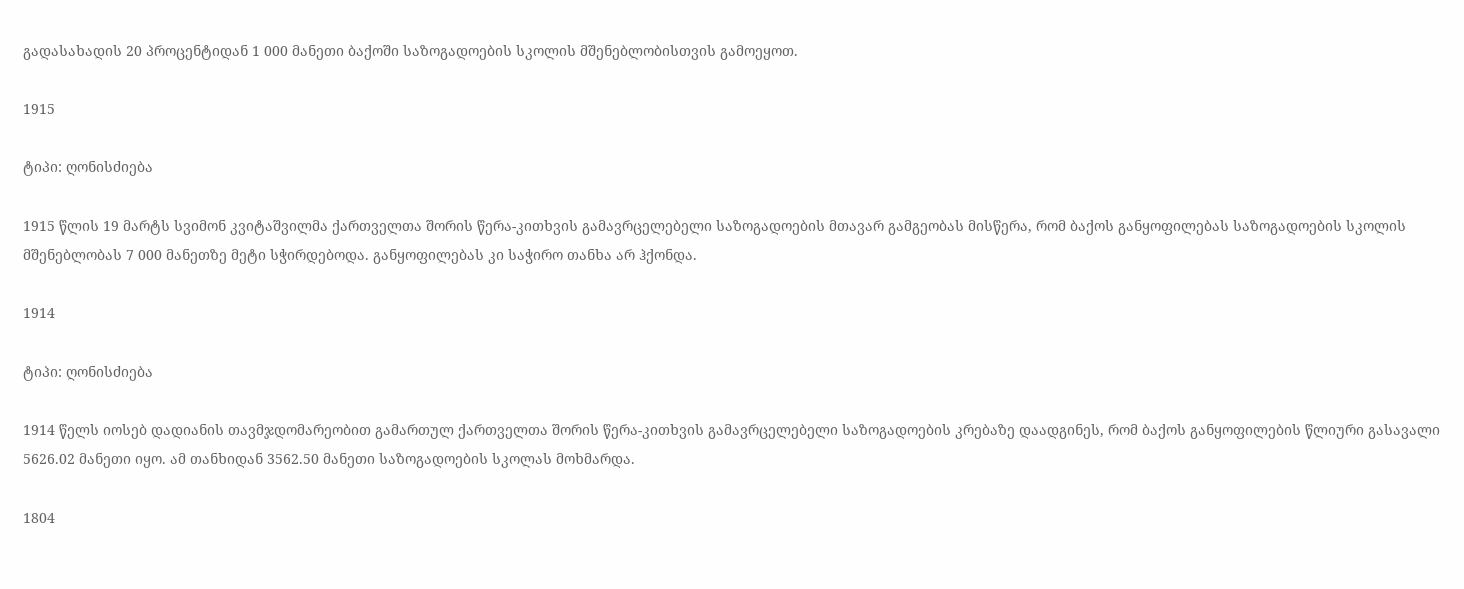გადასახადის 20 პროცენტიდან 1 000 მანეთი ბაქოში საზოგადოების სკოლის მშენებლობისთვის გამოეყოთ.

1915

ტიპი: ღონისძიება

1915 წლის 19 მარტს სვიმონ კვიტაშვილმა ქართველთა შორის წერა-კითხვის გამავრცელებელი საზოგადოების მთავარ გამგეობას მისწერა, რომ ბაქოს განყოფილებას საზოგადოების სკოლის მშენებლობას 7 000 მანეთზე მეტი სჭირდებოდა. განყოფილებას კი საჭირო თანხა არ ჰქონდა.

1914

ტიპი: ღონისძიება

1914 წელს იოსებ დადიანის თავმჯდომარეობით გამართულ ქართველთა შორის წერა-კითხვის გამავრცელებელი საზოგადოების კრებაზე დაადგინეს, რომ ბაქოს განყოფილების წლიური გასავალი 5626.02 მანეთი იყო. ამ თანხიდან 3562.50 მანეთი საზოგადოების სკოლას მოხმარდა.

1804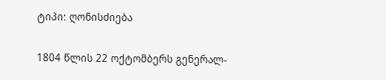ტიპი: ღონისძიება

1804 წლის 22 ოქტომბერს გენერალ-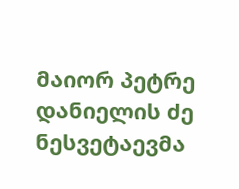მაიორ პეტრე დანიელის ძე ნესვეტაევმა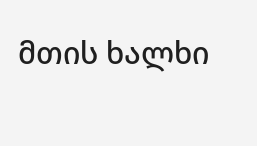მთის ხალხი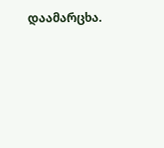დაამარცხა.